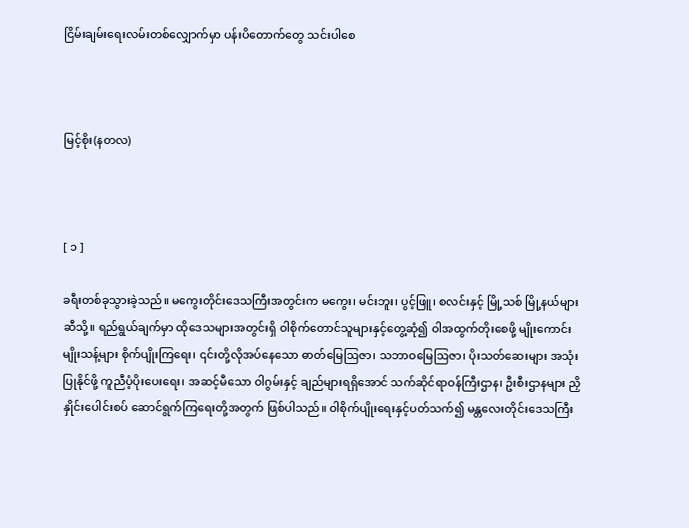ငြိမ်းချမ်းရေးလမ်းတစ်လျှောက်မှာ ပန်းပိတောက်တွေ သင်းပါစေ



မြင့်စိုး(နတလ)



[ ၁ ]

ခရီးတစ်ခုသွားခဲ့သည်။ မကွေးတိုင်းဒေသကြီးအတွင်းက မကွေး၊ မင်းဘူး၊ ပွင့်ဖြူ၊ စလင်းနှင့် မြို့သစ် မြို့နယ်များဆီသို့။ ရည်ရွယ်ချက်မှာ ထိုဒေသများအတွင်းရှိ ဝါစိုက်တောင်သူများနှင့်တွေ့ဆုံ၍ ဝါအထွက်တိုးစေဖို့ မျိုးကောင်းမျိုးသန့်များ စိုက်ပျိုးကြရေး၊ ၎င်းတို့လိုအပ်နေသော ဓာတ်မြေဩဇာ၊ သဘာဝမြေဩဇာ၊ ပိုးသတ်ဆေးများ အသုံးပြုနိုင်ဖို့ ကူညီပံ့ပိုးပေးရေး၊ အဆင့်မီသော ဝါဂွမ်းနှင့် ချည်များရရှိအောင် သက်ဆိုင်ရာဝန်ကြီးဌာန၊ ဦးစီးဌာနများ ညှိနှိုင်းပေါင်းစပ် ဆောင်ရွက်ကြရေးတို့အတွက် ဖြစ်ပါသည်။ ဝါစိုက်ပျိုးရေးနှင့်ပတ်သက်၍ မန္တလေးတိုင်းဒေသကြီး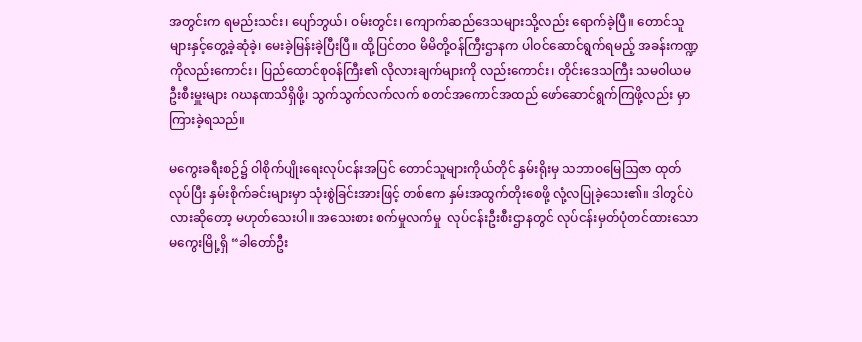အတွင်းက ရမည်းသင်း၊ ပျော်ဘွယ်၊ ဝမ်းတွင်း၊ ကျောက်ဆည်ဒေသများသို့လည်း ရောက်ခဲ့ပြီ။ တောင်သူများနှင့်တွေ့ခဲ့ဆုံခဲ့၊ မေးခဲ့မြန်းခဲ့ပြီးပြီ။ ထို့ပြင်တဝ မိမိတို့ဝန်ကြီးဌာနက ပါဝင်ဆောင်ရွက်ရမည့် အခန်းကဏ္ဍကိုလည်းကောင်း၊ ပြည်ထောင်စုဝန်ကြီး၏ လိုလားချက်များကို လည်းကောင်း၊ တိုင်းဒေသကြီး သမဝါယမဦးစီးမှူးများ ဂဃနဏသိရှိဖို့၊ သွက်သွက်လက်လက် စတင်အကောင်အထည် ဖော်ဆောင်ရွက်ကြဖို့လည်း မှာကြားခဲ့ရသည်။

မကွေးခရီးစဉ်၌ ဝါစိုက်ပျိုးရေးလုပ်ငန်းအပြင် တောင်သူများကိုယ်တိုင် နှမ်းရိုးမှ သဘာဝမြေဩဇာ ထုတ်လုပ်ပြီး နှမ်းစိုက်ခင်းများမှာ သုံးစွဲခြင်းအားဖြင့် တစ်ဧက နှမ်းအထွက်တိုးစေဖို့ လုံ့လပြုခဲ့သေး၏။ ဒါတွင်ပဲလားဆိုတော့ မဟုတ်သေးပါ။ အသေးစား စက်မှုလက်မှု  လုပ်ငန်းဦးစီးဌာနတွင် လုပ်ငန်းမှတ်ပုံတင်ထားသော မကွေးမြို့ရှိ “ခါတော်ဦး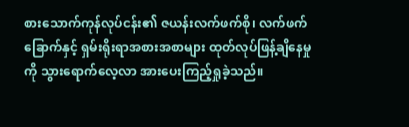စားသောက်ကုန်လုပ်ငန်း၏ ဇယန်းလက်ဖက်စို၊ လက်ဖက်ခြောက်နှင့် ရှမ်းရိုးရာအစားအစာများ ထုတ်လုပ်ဖြန့်ချိနေမှုကို သွားရောက်လေ့လာ အားပေးကြည့်ရှုခဲ့သည်။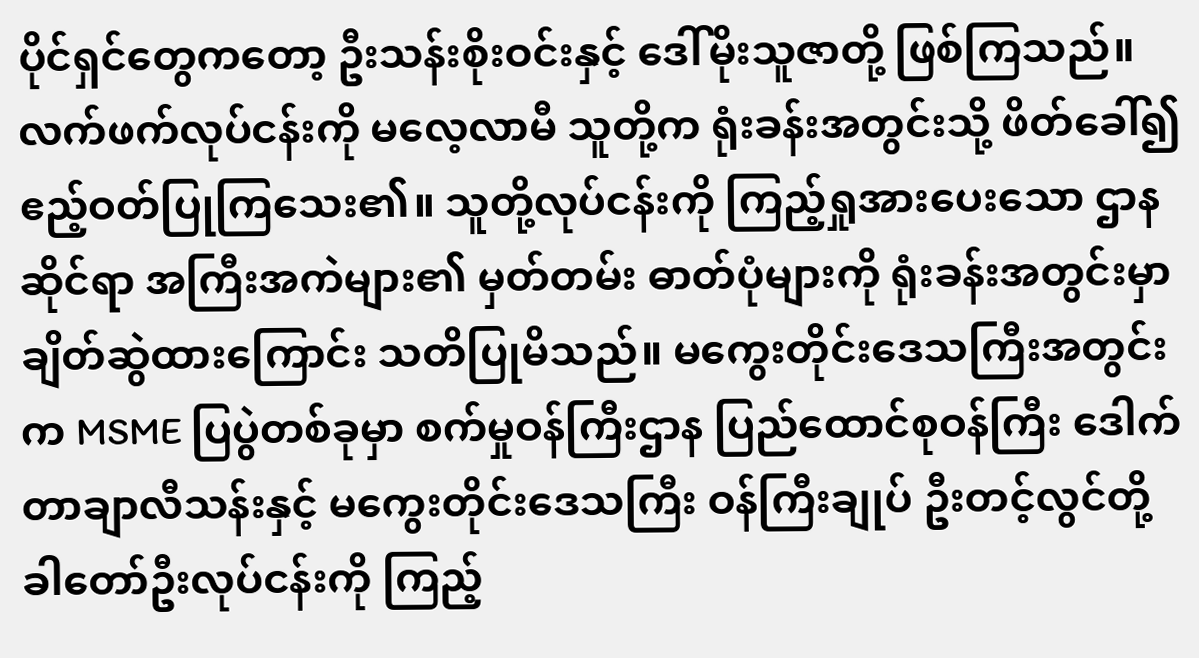ပိုင်ရှင်တွေကတော့ ဦးသန်းစိုးဝင်းနှင့် ဒေါ်မိုးသူဇာတို့ ဖြစ်ကြသည်။ လက်ဖက်လုပ်ငန်းကို မလေ့လာမီ သူတို့က ရုံးခန်းအတွင်းသို့ ဖိတ်ခေါ်၍ ဧည့်ဝတ်ပြုကြသေး၏။ သူတို့လုပ်ငန်းကို ကြည့်ရှုအားပေးသော ဌာနဆိုင်ရာ အကြီးအကဲများ၏ မှတ်တမ်း ဓာတ်ပုံများကို ရုံးခန်းအတွင်းမှာ ချိတ်ဆွဲထားကြောင်း သတိပြုမိသည်။ မကွေးတိုင်းဒေသကြီးအတွင်းက MSME ပြပွဲတစ်ခုမှာ စက်မှုဝန်ကြီးဌာန ပြည်ထောင်စုဝန်ကြီး ဒေါက်တာချာလီသန်းနှင့် မကွေးတိုင်းဒေသကြီး ဝန်ကြီးချုပ် ဦးတင့်လွင်တို့ ခါတော်ဦးလုပ်ငန်းကို ကြည့်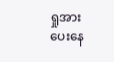ရှုအားပေးနေ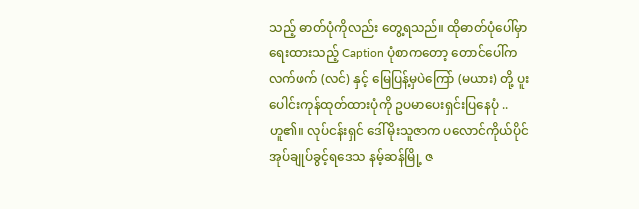သည့် ဓာတ်ပုံကိုလည်း တွေ့ရသည်။ ထိုဓာတ်ပုံပေါ်မှာရေးထားသည့် Caption ပုံစာကတော့ တောင်ပေါ်ကလက်ဖက် (လင်) နှင့် မြေပြန့်မှပဲကြော် (မယား) တို့ ပူးပေါင်းကုန်ထုတ်ထားပုံကို ဥပမာပေးရှင်းပြနေပုံ .. ဟူ၏။ လုပ်ငန်းရှင် ဒေါ်မိုးသူဇာက ပလောင်ကိုယ်ပိုင်အုပ်ချုပ်ခွင့်ရဒေသ နမ့်ဆန်မြို့ ဇ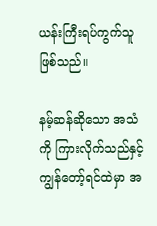ယန်းကြီးရပ်ကွက်သူ ဖြစ်သည်။

နမ့်ဆန်ဆိုသော အသံကို ကြားလိုက်သည်နှင့် ကျွန်တော့်ရင်ထဲမှာ အ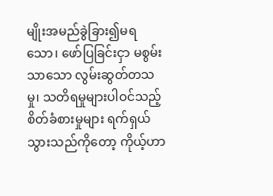မျိုးအမည်ခွဲခြား၍မရသော၊ ဖော်ပြခြင်းငှာ မစွမ်းသာသော လွမ်းဆွတ်တသမှု၊ သတိရမှုများပါဝင်သည့် စိတ်ခံစားမှုများ ရက်ရှယ် သွားသည်ကိုတော့ ကိုယ့်ဟာ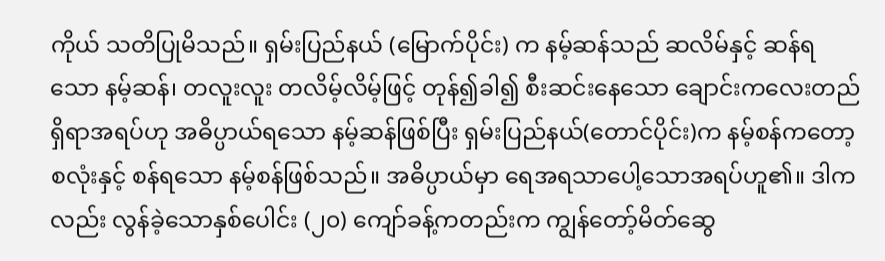ကိုယ် သတိပြုမိသည်။ ရှမ်းပြည်နယ် (မြောက်ပိုင်း) က နမ့်ဆန်သည် ဆလိမ်နှင့် ဆန်ရသော နမ့်ဆန်၊ တလူးလူး တလိမ့်လိမ့်ဖြင့် တုန်၍ခါ၍ စီးဆင်းနေသော ချောင်းကလေးတည်ရှိရာအရပ်ဟု အဓိပ္ပာယ်ရသော နမ့်ဆန်ဖြစ်ပြီး ရှမ်းပြည်နယ်(တောင်ပိုင်း)က နမ့်စန်ကတော့ စလုံးနှင့် စန်ရသော နမ့်စန်ဖြစ်သည်။ အဓိပ္ပာယ်မှာ ရေအရသာပေါ့သောအရပ်ဟူ၏။ ဒါကလည်း လွန်ခဲ့သောနှစ်ပေါင်း (၂၀) ကျော်ခန့်ကတည်းက ကျွန်တော့်မိတ်ဆွေ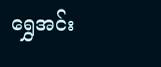ရွှေအင်း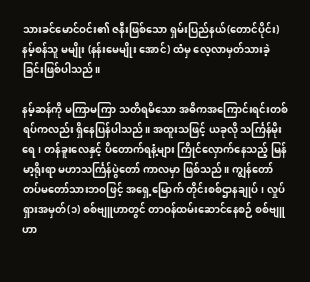သားခင်မောင်ဝင်း၏ ဇနီးဖြစ်သော ရှမ်းပြည်နယ်(တောင်ပိုင်း) နမ့်စန်သူ မမျိုး (နန်းမေမျိုး အောင်) ထံမှ လေ့လာမှတ်သားခဲ့ခြင်းဖြစ်ပါသည်။

နမ့်ဆန်ကို မကြာမကြာ သတိရမိသော အဓိကအကြောင်းရင်းတစ်ရပ်ကလည်း ရှိနေပြန်ပါသည်။ အထူးသဖြင့် ယခုလို သင်္ကြန်မိုးရေ၊ တန်ခူးလေနှင့် ပိတောက်ရနံ့များ ကြိုင်လှောက်နေသည့် မြန်မာ့ရိုးရာ မဟာသင်္ကြန်ပွဲတော် ကာလမှာ ဖြစ်သည်။ ကျွန်တော် တပ်မတော်သားဘဝဖြင့် အရှေ့မြောက် တိုင်းစစ်ဌာနချုပ်၊ လှုပ်ရှားအမှတ်(၁) စစ်ဗျူဟာတွင် တာဝန်ထမ်းဆောင်နေစဉ် စစ်ဗျူဟာ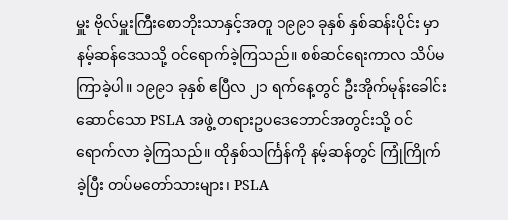မှူး ဗိုလ်မှူးကြီးစောဘိုးသာနှင့်အတူ ၁၉၉၁ ခုနှစ် နှစ်ဆန်းပိုင်း မှာ နမ့်ဆန်ဒေသသို့ ဝင်ရောက်ခဲ့ကြသည်။ စစ်ဆင်ရေးကာလ သိပ်မကြာခဲ့ပါ။ ၁၉၉၁ ခုနှစ် ဧပြီလ ၂၁ ရက်နေ့တွင် ဦးအိုက်မုန်းခေါင်းဆောင်သော PSLA အဖွဲ့ တရားဥပဒေဘောင်အတွင်းသို့ ဝင်ရောက်လာ ခဲ့ကြသည်။ ထိုနှစ်သင်္ကြန်ကို နမ့်ဆန်တွင် ကြုံကြိုက်ခဲ့ပြီး တပ်မတော်သားများ၊ PSLA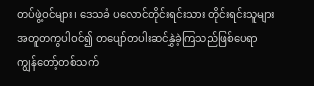တပ်ဖွဲ့ဝင်များ၊ ဒေသခံ ပလောင်တိုင်းရင်းသား တိုင်းရင်းသူများ အတူတကွပါဝင်၍ တပျော်တပါးဆင်နွှဲခဲ့ကြသည်ဖြစ်ပေရာ ကျွန်တော့်တစ်သက်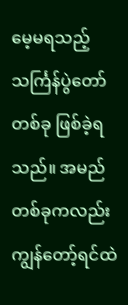မေ့မရသည့် သင်္ကြန်ပွဲတော်တစ်ခု ဖြစ်ခဲ့ရသည်။ အမည်တစ်ခုကလည်း ကျွန်တော့်ရင်ထဲ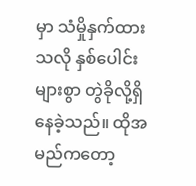မှာ သံမှိုနှက်ထားသလို နှစ်ပေါင်းများစွာ တွဲခိုလို့ရှိနေခဲ့သည်။ ထိုအမည်ကတော့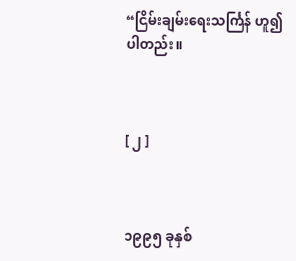“ငြိမ်းချမ်းရေးသင်္ကြန် ဟူ၍ ပါတည်း။



[ ၂ ]



၁၉၉၅ ခုနှစ်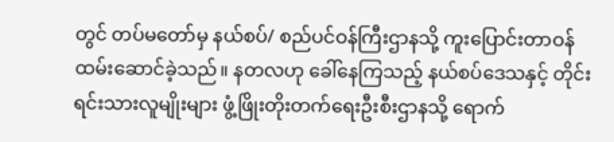တွင် တပ်မတော်မှ နယ်စပ်/ စည်ပင်ဝန်ကြီးဌာနသို့ ကူးပြောင်းတာဝန် ထမ်းဆောင်ခဲ့သည်။ နတလဟု ခေါ်နေကြသည့် နယ်စပ်ဒေသနှင့် တိုင်းရင်းသားလူမျိုးများ ဖွံ့ဖြိုးတိုးတက်ရေးဦးစီးဌာနသို့ ရောက်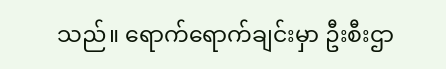သည်။ ရောက်ရောက်ချင်းမှာ ဦးစီးဌာ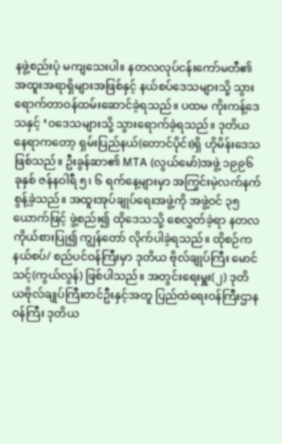နဖွဲ့စည်းပုံ မကျသေးပါ။ နတလလုပ်ငန်းကော်မတီ၏ အထူးအရာရှိများအဖြစ်နှင့် နယ်စပ်ဒေသများသို့ သွားရောက်တာဝန်ထမ်းဆောင်ခဲ့ရသည်။ ပထမ ကိုးကန့်ဒေသနှင့် ‘ဝဒေသများသို့ သွားရောက်ခဲ့ရသည်။ ဒုတိယနေရာကတော့ ရှမ်းပြည်နယ်(တောင်ပိုင်း)ရှိ ဟိုမိန်းဒေသဖြစ်သည်။ ဦးခွန်ဆာ၏ MTA (လွယ်မော်)အဖွဲ့ ၁၉၉၆ ခုနှစ် ဇန်နဝါရီ ၅၊ ၆ ရက်နေ့များမှာ အကြွင်းမဲ့လက်နက် စွန့်ခဲ့သည်။ အထူးအုပ်ချုပ်ရေးအဖွဲ့ကို အဖွဲ့ဝင် ၃၅ ယောက်ဖြင့် ဖွဲ့စည်း၍ ထိုဒေသသို့ စေလွှတ်ခဲ့ရာ နတလကိုယ်စားပြု၍ ကျွန်တော် လိုက်ပါခဲ့ရသည်။ ထိုစဉ်က နယ်စပ်/ စည်ပင်ဝန်ကြီးမှာ ဒုတိယ ဗိုလ်ချုပ်ကြီး မောင်သင့်(ကွယ်လွန်) ဖြစ်ပါသည်။ အတွင်းရေးမှူး(၂) ဒုတိယဗိုလ်ချုပ်ကြီးတင်ဦးနှင့်အတူ ပြည်ထဲရေးဝန်ကြီးဌာန ဝန်ကြီး ဒုတိယ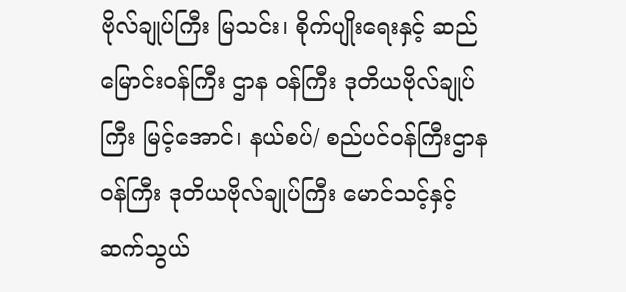ဗိုလ်ချုပ်ကြီး မြသင်း၊ စိုက်ပျိုးရေးနှင့် ဆည်မြောင်းဝန်ကြီး ဌာန ဝန်ကြီး ဒုတိယဗိုလ်ချုပ်ကြီး မြင့်အောင်၊ နယ်စပ်/ စည်ပင်ဝန်ကြီးဌာနဝန်ကြီး ဒုတိယဗိုလ်ချုပ်ကြီး မောင်သင့်နှင့် ဆက်သွယ်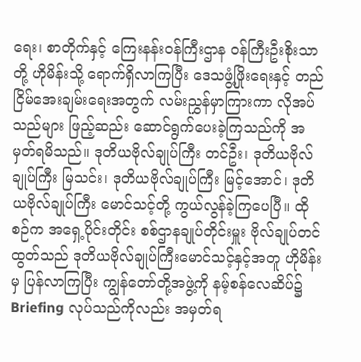ရေး၊ စာတိုက်နှင့် ကြေးနန်းဝန်ကြီးဌာန ဝန်ကြီးဦးစိုးသာတို့ ဟိုမိန်းသို့ ရောက်ရှိလာကြပြီး ဒေသဖွံ့ဖြိုးရေးနှင့် တည်ငြိမ်အေးချမ်းရေးအတွက် လမ်းညွှန်မှာကြားကာ လိုအပ်သည်များ ဖြည့်ဆည်း ဆောင်ရွက်ပေးခဲ့ကြသည်ကို အမှတ်ရမိသည်။ ဒုတိယဗိုလ်ချုပ်ကြီး တင်ဦး၊ ဒုတိယဗိုလ်ချုပ်ကြီး မြသင်း၊ ဒုတိယဗိုလ်ချုပ်ကြီး မြင့်အောင်၊ ဒုတိယဗိုလ်ချုပ်ကြီး မောင်သင့်တို့ ကွယ်လွန်ခဲ့ကြပေပြီ။ ထိုစဉ်က အရှေ့ပိုင်းတိုင်း စစ်ဌာနချုပ်တိုင်းမှူး ဗိုလ်ချုပ်တင်ထွတ်သည် ဒုတိယဗိုလ်ချုပ်ကြီးမောင်သင့်နှင့်အတူ ဟိုမိန်းမှ ပြန်လာကြပြီး ကျွန်တော်တို့အဖွဲ့ကို နမ့်စန်လေဆိပ်၌ Briefing လုပ်သည်ကိုလည်း အမှတ်ရ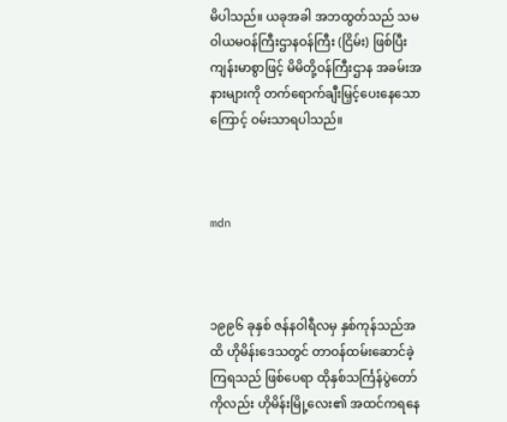မိပါသည်။ ယခုအခါ အဘထွတ်သည် သမဝါယမဝန်ကြီးဌာနဝန်ကြီး (ငြိမ်း) ဖြစ်ပြီး ကျန်းမာစွာဖြင့် မိမိတို့ဝန်ကြီးဌာန အခမ်းအနားများကို တက်ရောက်ချီးမြှင့်ပေးနေသောကြောင့် ဝမ်းသာရပါသည်။



mdn



၁၉၉၆ ခုနှစ် ဇန်နဝါရီလမှ နှစ်ကုန်သည်အထိ ဟိုမိန်းဒေသတွင် တာဝန်ထမ်းဆောင်ခဲ့ကြရသည် ဖြစ်ပေရာ ထိုနှစ်သင်္ကြန်ပွဲတော်ကိုလည်း ဟိုမိန်းမြို့လေး၏ အထင်ကရနေ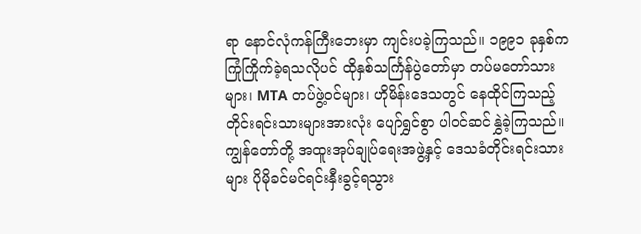ရာ နောင်လုံကန်ကြီးဘေးမှာ ကျင်းပခဲ့ကြသည်။ ၁၉၉၁ ခုနှစ်က ကြုံကြိုက်ခဲ့ရသလိုပင် ထိုနှစ်သင်္ကြန်ပွဲတော်မှာ တပ်မတော်သားများ၊ MTA တပ်ဖွဲ့ဝင်များ၊ ဟိုမိန်းဒေသတွင် နေထိုင်ကြသည့် တိုင်းရင်းသားများအားလုံး ပျော်ရွှင်စွာ ပါဝင်ဆင်နွှဲခဲ့ကြသည်။ ကျွန်တော်တို့ အထူးအုပ်ချုပ်ရေးအဖွဲ့နှင့် ဒေသခံတိုင်းရင်းသားများ ပိုမိုခင်မင်ရင်းနှီးခွင့်ရသွား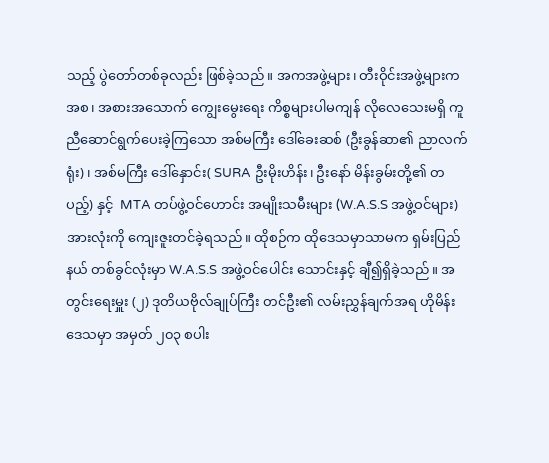သည့် ပွဲတော်တစ်ခုလည်း ဖြစ်ခဲ့သည်။ အကအဖွဲ့များ၊ တီးဝိုင်းအဖွဲ့များကအစ၊ အစားအသောက် ကျွေးမွေးရေး ကိစ္စများပါမကျန် လိုလေသေးမရှိ ကူညီဆောင်ရွက်ပေးခဲ့ကြသော အစ်မကြီး ဒေါ်ခေးဆစ် (ဦးခွန်ဆာ၏ ညာလက်ရုံး)၊ အစ်မကြီး ဒေါ်နှောင်း( SURA ဦးမိုးဟိန်း၊ ဦးနော် မိန်းခွမ်းတို့၏ တပည့်) နှင့်  MTA တပ်ဖွဲ့ဝင်ဟောင်း အမျိုးသမီးများ (W.A.S.S အဖွဲ့ဝင်များ) အားလုံးကို ကျေးဇူးတင်ခဲ့ရသည်။ ထိုစဉ်က ထိုဒေသမှာသာမက ရှမ်းပြည်နယ် တစ်ခွင်လုံးမှာ W.A.S.S အဖွဲ့ဝင်ပေါင်း သောင်းနှင့် ချီ၍ရှိခဲ့သည်။ အတွင်းရေးမှူး (၂) ဒုတိယဗိုလ်ချုပ်ကြီး တင်ဦး၏ လမ်းညွှန်ချက်အရ ဟိုမိန်းဒေသမှာ အမှတ် ၂၀၃ စပါး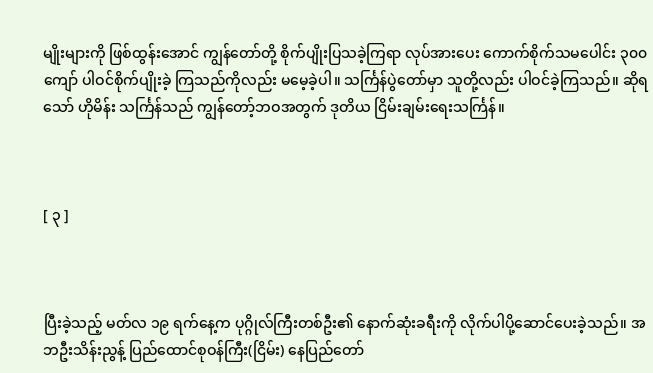မျိုးများကို ဖြစ်ထွန်းအောင် ကျွန်တော်တို့ စိုက်ပျိုးပြသခဲ့ကြရာ လုပ်အားပေး ကောက်စိုက်သမပေါင်း ၃၀၀ ကျော် ပါဝင်စိုက်ပျိုးခဲ့ ကြသည်ကိုလည်း မမေ့ခဲ့ပါ။ သင်္ကြန်ပွဲတော်မှာ သူတို့လည်း ပါဝင်ခဲ့ကြသည်။ ဆိုရသော် ဟိုမိန်း သင်္ကြန်သည် ကျွန်တော့်ဘဝအတွက် ဒုတိယ ငြိမ်းချမ်းရေးသင်္ကြန်။



[ ၃ ]



ပြီးခဲ့သည့် မတ်လ ၁၉ ရက်နေ့က ပုဂ္ဂိုလ်ကြီးတစ်ဦး၏ နောက်ဆုံးခရီးကို လိုက်ပါပို့ဆောင်ပေးခဲ့သည်။ အဘဦးသိန်းညွန့် ပြည်ထောင်စုဝန်ကြီး(ငြိမ်း) နေပြည်တော်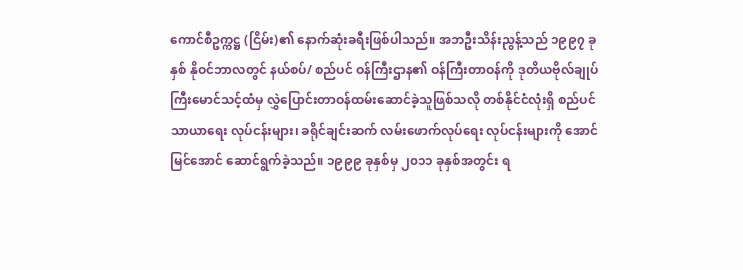ကောင်စီဥက္ကဋ္ဌ (ငြိမ်း)၏ နောက်ဆုံးခရီးဖြစ်ပါသည်။ အဘဦးသိန်းညွန့်သည် ၁၉၉၇ ခုနှစ် နိုဝင်ဘာလတွင် နယ်စပ်/ စည်ပင် ဝန်ကြီးဌာန၏ ဝန်ကြီးတာဝန်ကို ဒုတိယဗိုလ်ချုပ်ကြီးမောင်သင့်ထံမှ လွှဲပြောင်းတာဝန်ထမ်းဆောင်ခဲ့သူဖြစ်သလို တစ်နိုင်ငံလုံးရှိ စည်ပင်သာယာရေး လုပ်ငန်းများ၊ ခရိုင်ချင်းဆက် လမ်းဖောက်လုပ်ရေး လုပ်ငန်းများကို အောင်မြင်အောင် ဆောင်ရွက်ခဲ့သည်။ ၁၉၉၉ ခုနှစ်မှ ၂၀၁၁ ခုနှစ်အတွင်း ရ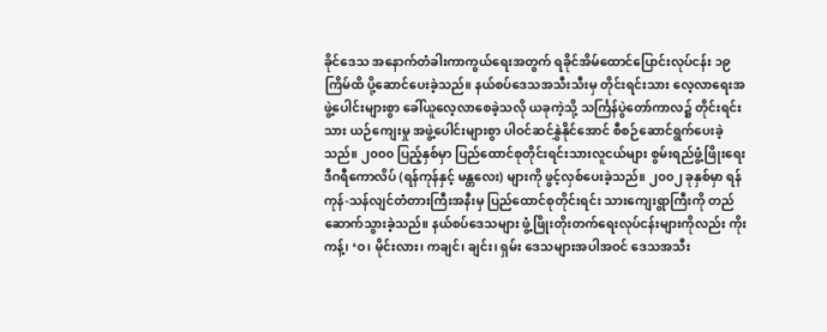ခိုင်ဒေသ အနောက်တံခါးကာကွယ်ရေးအတွက် ရခိုင်အိမ်ထောင်ပြောင်းလုပ်ငန်း ၁၉ ကြိမ်ထိ ပို့ဆောင်ပေးခဲ့သည်။ နယ်စပ်ဒေသအသီးသီးမှ တိုင်းရင်းသား လေ့လာရေးအဖွဲ့ပေါင်းများစွာ ခေါ်ယူလေ့လာစေခဲ့သလို ယခုကဲ့သို့ သင်္ကြန်ပွဲတော်ကာလ၌ တိုင်းရင်းသား ယဉ်ကျေးမှု အဖွဲ့ပေါင်းများစွာ ပါဝင်ဆင်နွှဲနိုင်အောင် စီစဉ်ဆောင်ရွက်ပေးခဲ့သည်။ ၂၀၀၀ ပြည့်နှစ်မှာ ပြည်ထောင်စုတိုင်းရင်းသားလူငယ်များ စွမ်းရည်ဖွံ့ဖြိုးရေးဒီဂရီကောလိပ် (ရန်ကုန်နှင့် မန္တလေး) များကို ဖွင့်လှစ်ပေးခဲ့သည်။ ၂၀၀၂ ခုနှစ်မှာ ရန်ကုန်-သန်လျင်တံတားကြီးအနီးမှ ပြည်ထောင်စုတိုင်းရင်း သားကျေးရွာကြီးကို တည်ဆောက်သွားခဲ့သည်။ နယ်စပ်ဒေသများ ဖွံ့ဖြိုးတိုးတက်ရေးလုပ်ငန်းများကိုလည်း ကိုးကန့်၊ ‘ဝ၊ မိုင်းလား၊ ကချင်၊ ချင်း၊ ရှမ်း ဒေသများအပါအဝင် ဒေသအသီး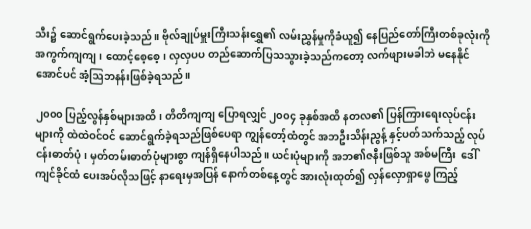သီး၌ ဆောင်ရွက်ပေးခဲ့သည်။ ဗိုလ်ချုပ်မှူးကြီးသန်းရွှေ၏ လမ်းညွှန်မှုကိုခံယူ၍ နေပြည်တော်ကြီးတစ်ခုလုံးကို အကွက်ကျကျ၊ ထောင့်စေ့စေ့၊ လှလှပပ တည်ဆောက်ပြသသွားခဲ့သည်ကတော့ လက်ဖျားမခါဘဲ မနေနိုင်အောင်ပင် အံ့ဩဘနန်းဖြစ်ခဲ့ရသည်။

၂၀၀၀ ပြည့်လွန်နှစ်များအထိ၊ တိတိကျကျ ပြောရလျှင် ၂၀၀၄ ခုနှစ်အထိ နတလ၏ ပြန်ကြားရေးလုပ်ငန်းများကို ထဲထဲဝင်ဝင် ဆောင်ရွက်ခဲ့ရသည်ဖြစ်ပေရာ ကျွန်တော့်ထံတွင် အဘဦးသိန်းညွန့် နှင့်ပတ်သက်သည့် လုပ်ငန်းဓာတ်ပုံ၊ မှတ်တမ်းဓာတ်ပုံများစွာ ကျန်ရှိနေပါသည်။ ယင်းပုံများကို အဘ၏ဇနီးဖြစ်သူ အစ်မကြီး  ဒေါ်ကျင်ခိုင်ထံ ပေးအပ်လိုသဖြင့် နာရေးမှအပြန် နောက်တစ်နေ့တွင် အားလုံးထုတ်၍ လှန်လှောရှာဖွေ ကြည့်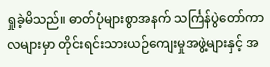ရှုခဲ့မိသည်။ ဓာတ်ပုံများစွာအနက် သင်္ကြန်ပွဲတော်ကာလများမှာ တိုင်းရင်းသားယဉ်ကျေးမှုအဖွဲ့များနှင့် အ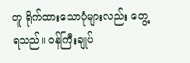တူ ရိုက်ထားသောပုံများလည်း တွေ့ရသည်။ ဝန်ကြီးချုပ်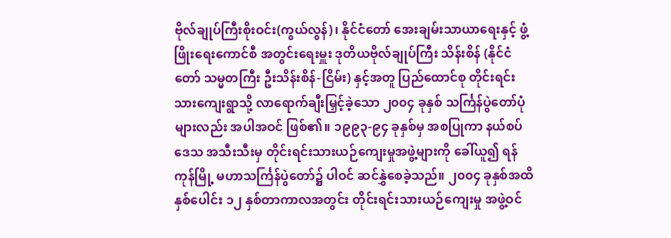ဗိုလ်ချုပ်ကြီးစိုးဝင်း(ကွယ်လွန်)၊ နိုင်ငံတော် အေးချမ်းသာယာရေးနှင့် ဖွံ့ဖြိုးရေးကောင်စီ အတွင်းရေးမှူး ဒုတိယဗိုလ်ချုပ်ကြီး သိန်းစိန် (နိုင်ငံတော် သမ္မတကြီး ဦးသိန်းစိန်-ငြိမ်း) နှင့်အတူ ပြည်ထောင်စု တိုင်းရင်းသားကျေးရွာသို့ လာရောက်ချီးမြှင့်ခဲ့သော ၂၀၀၄ ခုနှစ် သင်္ကြန်ပွဲတော်ပုံများလည်း အပါအဝင် ဖြစ်၏။ ၁၉၉၃-၉၄ ခုနှစ်မှ အစပြုကာ နယ်စပ်ဒေသ အသီးသီးမှ တိုင်းရင်းသားယဉ်ကျေးမှုအဖွဲ့များကို ခေါ်ယူ၍ ရန်ကုန်မြို့ မဟာသင်္ကြန်ပွဲတော်၌ ပါဝင် ဆင်နွှဲစေခဲ့သည်။ ၂၀၀၄ ခုနှစ်အထိ နှစ်ပေါင်း ၁၂ နှစ်တာကာလအတွင်း တိုင်းရင်းသားယဉ်ကျေးမှု အဖွဲ့ဝင်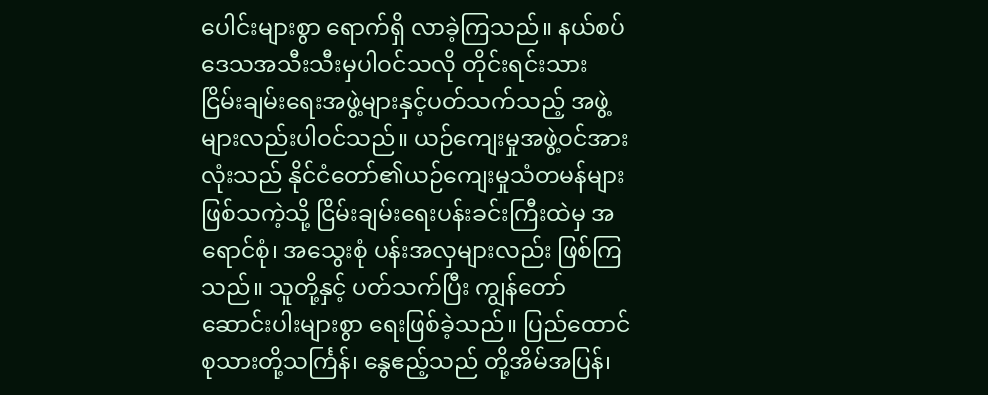ပေါင်းများစွာ ရောက်ရှိ လာခဲ့ကြသည်။ နယ်စပ်ဒေသအသီးသီးမှပါဝင်သလို တိုင်းရင်းသား ငြိမ်းချမ်းရေးအဖွဲ့များနှင့်ပတ်သက်သည့် အဖွဲ့များလည်းပါဝင်သည်။ ယဉ်ကျေးမှုအဖွဲ့ဝင်အားလုံးသည် နိုင်ငံတော်၏ယဉ်ကျေးမှုသံတမန်များ ဖြစ်သကဲ့သို့ ငြိမ်းချမ်းရေးပန်းခင်းကြီးထဲမှ အရောင်စုံ၊ အသွေးစုံ ပန်းအလှများလည်း ဖြစ်ကြသည်။ သူတို့နှင့် ပတ်သက်ပြီး ကျွန်တော် ဆောင်းပါးများစွာ ရေးဖြစ်ခဲ့သည်။ ပြည်ထောင်စုသားတို့သင်္ကြန်၊ နွေဧည့်သည် တို့အိမ်အပြန်၊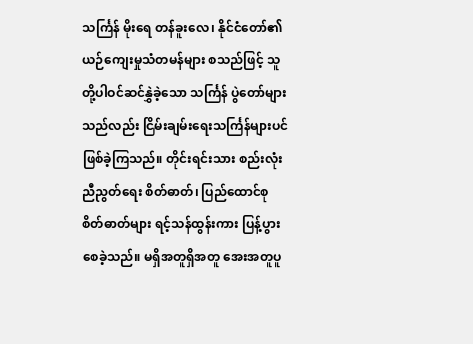သင်္ကြန် မိုးရေ တန်ခူးလေ၊ နိုင်ငံတော်၏ ယဉ်ကျေးမှုသံတမန်များ စသည်ဖြင့် သူတို့ပါဝင်ဆင်နွှဲခဲ့သော သင်္ကြန် ပွဲတော်များသည်လည်း ငြိမ်းချမ်းရေးသင်္ကြန်များပင်  ဖြစ်ခဲ့ကြသည်။ တိုင်းရင်းသား စည်းလုံးညီညွတ်ရေး စိတ်ဓာတ်၊ ပြည်ထောင်စုစိတ်ဓာတ်များ ရင့်သန်ထွန်းကား ပြန့်ပွားစေခဲ့သည်။ မရှိအတူရှိအတူ အေးအတူပူ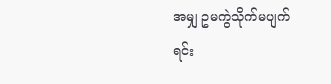အမျှ ဥမကွဲသိုက်မပျက် ရင်း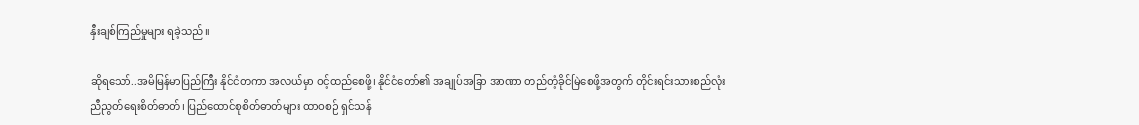နှီးချစ်ကြည်မှုများ ရခဲ့သည်။

ဆိုရသော်..အမိမြန်မာပြည်ကြီး နိုင်ငံတကာ အလယ်မှာ ဝင့်ထည်စေဖို့၊ နိုင်ငံတော်၏ အချုပ်အခြာ အာဏာ တည်တံ့ခိုင်မြဲစေဖို့အတွက် တိုင်းရင်းသားစည်လုံးညီညွတ်ရေးစိတ်ဓာတ်၊ ပြည်ထောင်စုစိတ်ဓာတ်များ ထာဝစဉ် ရှင်သန်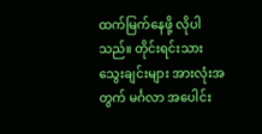ထက်မြက်နေဖို့ လိုပါသည်။ တိုင်းရင်းသားသွေးချင်းများ အားလုံးအတွက် မင်္ဂလာ အပေါင်း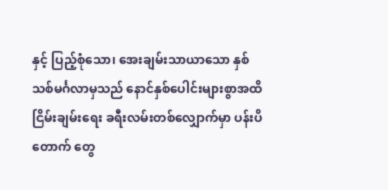နှင့် ပြည့်စုံသော၊ အေးချမ်းသာယာသော နှစ်သစ်မင်္ဂလာမှသည် နောင်နှစ်ပေါင်းများစွာအထိ ငြိမ်းချမ်းရေး ခရီးလမ်းတစ်လျှောက်မှာ ပန်းပိတောက် တွေ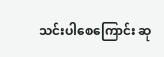သင်းပါစေကြောင်း ဆု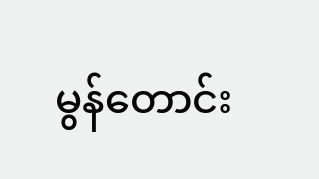မွန်တောင်း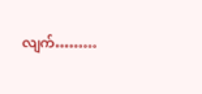လျက်………